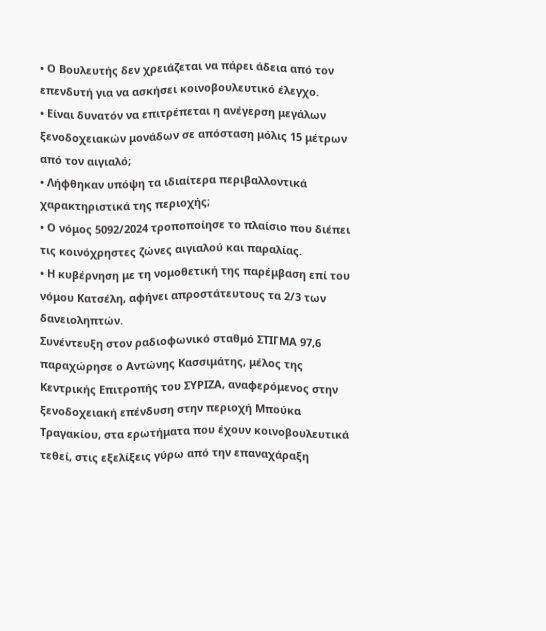• Ο Βουλευτής δεν χρειάζεται να πάρει άδεια από τον επενδυτή για να ασκήσει κοινοβουλευτικό έλεγχο.
• Είναι δυνατόν να επιτρέπεται η ανέγερση μεγάλων ξενοδοχειακών μονάδων σε απόσταση μόλις 15 μέτρων από τον αιγιαλό;
• Λήφθηκαν υπόψη τα ιδιαίτερα περιβαλλοντικά χαρακτηριστικά της περιοχής;
• Ο νόμος 5092/2024 τροποποίησε το πλαίσιο που διέπει τις κοινόχρηστες ζώνες αιγιαλού και παραλίας.
• Η κυβέρνηση με τη νομοθετική της παρέμβαση επί του νόμου Κατσέλη, αφήνει απροστάτευτους τα 2/3 των δανειοληπτών.
Συνέντευξη στον ραδιοφωνικό σταθμό ΣΤΙΓΜΑ 97,6 παραχώρησε ο Αντώνης Κασσιμάτης, μέλος της Κεντρικής Επιτροπής του ΣΥΡΙΖΑ, αναφερόμενος στην ξενοδοχειακή επένδυση στην περιοχή Μπούκα Τραγακίου, στα ερωτήματα που έχουν κοινοβουλευτικά τεθεί, στις εξελίξεις γύρω από την επαναχάραξη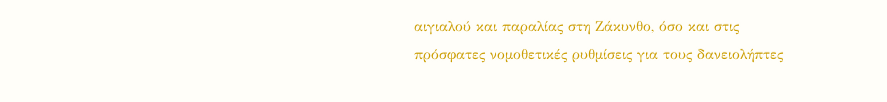αιγιαλού και παραλίας στη Ζάκυνθο, όσο και στις πρόσφατες νομοθετικές ρυθμίσεις για τους δανειολήπτες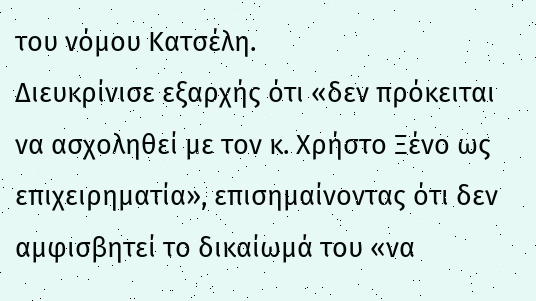του νόμου Κατσέλη.
Διευκρίνισε εξαρχής ότι «δεν πρόκειται να ασχοληθεί με τον κ. Χρήστο Ξένο ως επιχειρηματία», επισημαίνοντας ότι δεν αμφισβητεί το δικαίωμά του «να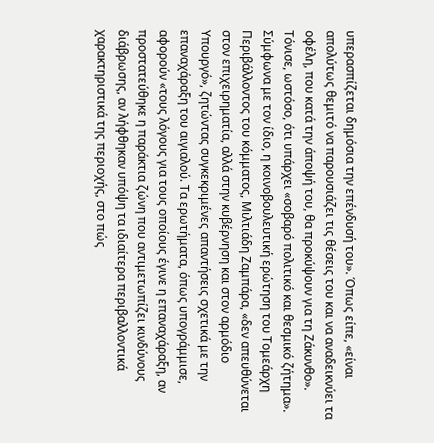υπερασπίζεται δημόσια την επένδυσή του». Όπως είπε, «είναι απολύτως θεμιτό να παρουσιάζει τις θέσεις του και να αναδεικνύει τα οφέλη, που κατά την άποψή του, θα προκύψουν για τη Ζάκυνθο». Τόνισε, ωστόσο, ότι υπάρχει «σοβαρό πολιτικό και θεσμικό ζήτημα».
Σύμφωνα με τον ίδιο, η κοινοβουλευτική ερώτηση του Τομεάρχη Περιβάλλοντος του κόμματος, Μιλτιάδη Ζαμπάρα, «δεν απευθύνεται στον επιχειρηματία, αλλά στην κυβέρνηση και στον αρμόδιο Υπουργό», ζητώντας συγκεκριμένες απαντήσεις σχετικά με την επαναχάραξη του αιγιαλού. Τα ερωτήματα, όπως υπογράμμισε, αφορούν «τους λόγους για τους οποίους έγινε η επαναχάραξη, αν προστατεύθηκε η παράκτια ζώνη που αντιμετωπίζει κινδύνους διάβρωσης, αν λήφθηκαν υπόψη τα ιδιαίτερα περιβαλλοντικά χαρακτηριστικά της περιοχής, στο πώς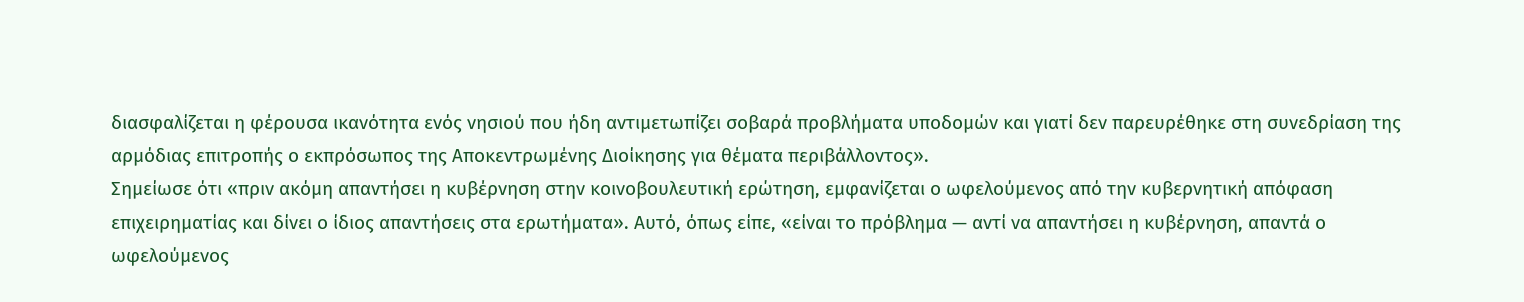διασφαλίζεται η φέρουσα ικανότητα ενός νησιού που ήδη αντιμετωπίζει σοβαρά προβλήματα υποδομών και γιατί δεν παρευρέθηκε στη συνεδρίαση της αρμόδιας επιτροπής ο εκπρόσωπος της Αποκεντρωμένης Διοίκησης για θέματα περιβάλλοντος».
Σημείωσε ότι «πριν ακόμη απαντήσει η κυβέρνηση στην κοινοβουλευτική ερώτηση, εμφανίζεται ο ωφελούμενος από την κυβερνητική απόφαση επιχειρηματίας και δίνει ο ίδιος απαντήσεις στα ερωτήματα». Αυτό, όπως είπε, «είναι το πρόβλημα — αντί να απαντήσει η κυβέρνηση, απαντά ο ωφελούμενος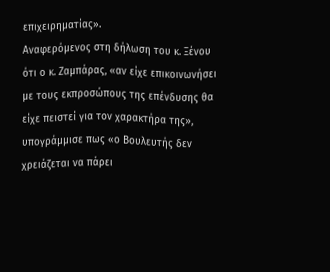επιχειρηματίας».
Αναφερόμενος στη δήλωση του κ. Ξένου ότι ο κ. Ζαμπάρας, «αν είχε επικοινωνήσει με τους εκπροσώπους της επένδυσης θα είχε πειστεί για τον χαρακτήρα της», υπογράμμισε πως «ο Βουλευτής δεν χρειάζεται να πάρει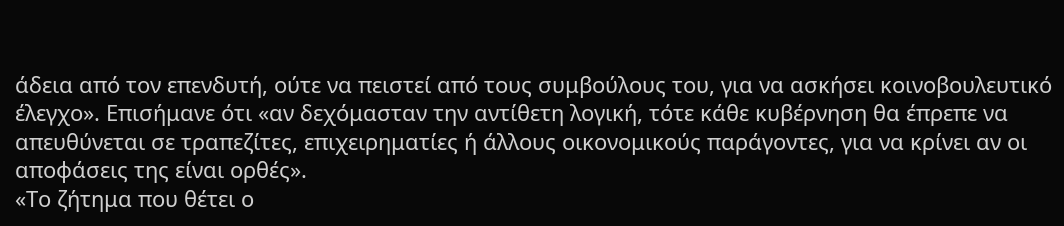άδεια από τον επενδυτή, ούτε να πειστεί από τους συμβούλους του, για να ασκήσει κοινοβουλευτικό έλεγχο». Επισήμανε ότι «αν δεχόμασταν την αντίθετη λογική, τότε κάθε κυβέρνηση θα έπρεπε να απευθύνεται σε τραπεζίτες, επιχειρηματίες ή άλλους οικονομικούς παράγοντες, για να κρίνει αν οι αποφάσεις της είναι ορθές».
«Το ζήτημα που θέτει ο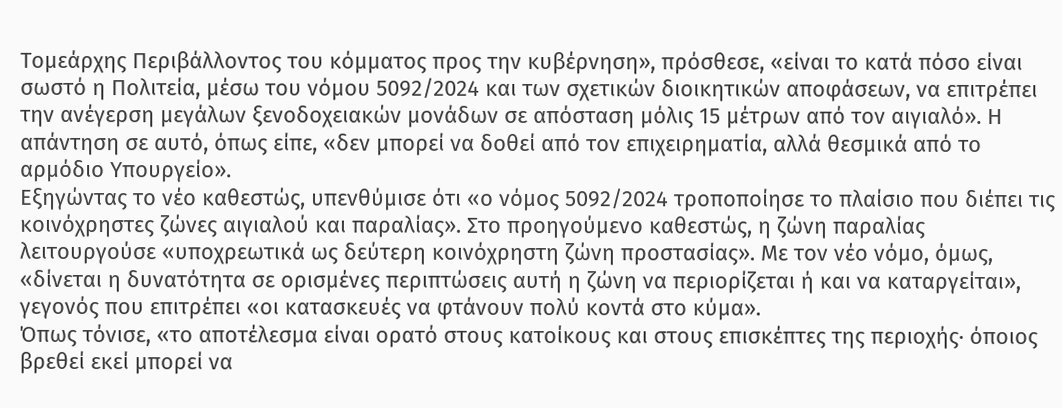Τομεάρχης Περιβάλλοντος του κόμματος προς την κυβέρνηση», πρόσθεσε, «είναι το κατά πόσο είναι σωστό η Πολιτεία, μέσω του νόμου 5092/2024 και των σχετικών διοικητικών αποφάσεων, να επιτρέπει την ανέγερση μεγάλων ξενοδοχειακών μονάδων σε απόσταση μόλις 15 μέτρων από τον αιγιαλό». Η απάντηση σε αυτό, όπως είπε, «δεν μπορεί να δοθεί από τον επιχειρηματία, αλλά θεσμικά από το αρμόδιο Υπουργείο».
Εξηγώντας το νέο καθεστώς, υπενθύμισε ότι «ο νόμος 5092/2024 τροποποίησε το πλαίσιο που διέπει τις κοινόχρηστες ζώνες αιγιαλού και παραλίας». Στο προηγούμενο καθεστώς, η ζώνη παραλίας λειτουργούσε «υποχρεωτικά ως δεύτερη κοινόχρηστη ζώνη προστασίας». Με τον νέο νόμο, όμως, «δίνεται η δυνατότητα σε ορισμένες περιπτώσεις αυτή η ζώνη να περιορίζεται ή και να καταργείται», γεγονός που επιτρέπει «οι κατασκευές να φτάνουν πολύ κοντά στο κύμα».
Όπως τόνισε, «το αποτέλεσμα είναι ορατό στους κατοίκους και στους επισκέπτες της περιοχής· όποιος βρεθεί εκεί μπορεί να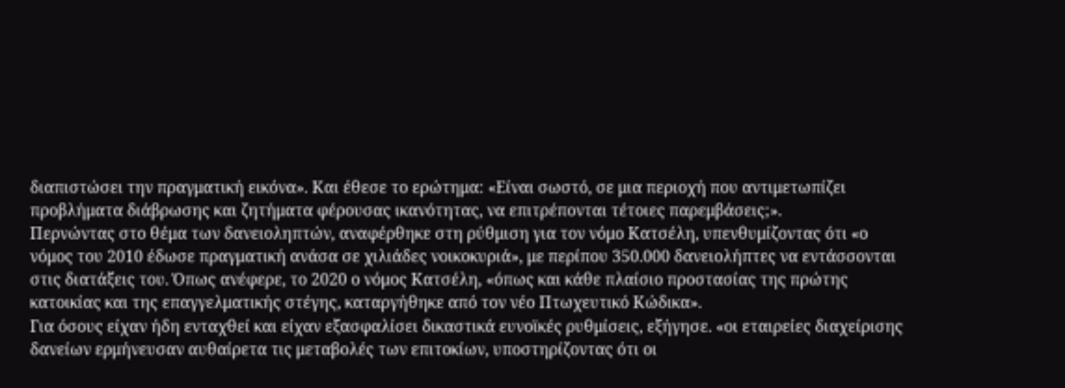διαπιστώσει την πραγματική εικόνα». Και έθεσε το ερώτημα: «Είναι σωστό, σε μια περιοχή που αντιμετωπίζει προβλήματα διάβρωσης και ζητήματα φέρουσας ικανότητας, να επιτρέπονται τέτοιες παρεμβάσεις;».
Περνώντας στο θέμα των δανειοληπτών, αναφέρθηκε στη ρύθμιση για τον νόμο Κατσέλη, υπενθυμίζοντας ότι «ο νόμος του 2010 έδωσε πραγματική ανάσα σε χιλιάδες νοικοκυριά», με περίπου 350.000 δανειολήπτες να εντάσσονται στις διατάξεις του. Όπως ανέφερε, το 2020 ο νόμος Κατσέλη, «όπως και κάθε πλαίσιο προστασίας της πρώτης κατοικίας και της επαγγελματικής στέγης, καταργήθηκε από τον νέο Πτωχευτικό Κώδικα».
Για όσους είχαν ήδη ενταχθεί και είχαν εξασφαλίσει δικαστικά ευνοϊκές ρυθμίσεις, εξήγησε. «οι εταιρείες διαχείρισης δανείων ερμήνευσαν αυθαίρετα τις μεταβολές των επιτοκίων, υποστηρίζοντας ότι οι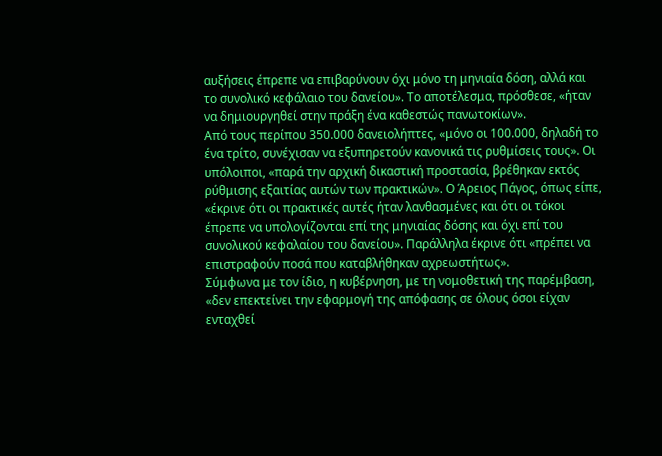αυξήσεις έπρεπε να επιβαρύνουν όχι μόνο τη μηνιαία δόση, αλλά και το συνολικό κεφάλαιο του δανείου». Το αποτέλεσμα, πρόσθεσε, «ήταν να δημιουργηθεί στην πράξη ένα καθεστώς πανωτοκίων».
Από τους περίπου 350.000 δανειολήπτες, «μόνο οι 100.000, δηλαδή το ένα τρίτο, συνέχισαν να εξυπηρετούν κανονικά τις ρυθμίσεις τους». Οι υπόλοιποι, «παρά την αρχική δικαστική προστασία, βρέθηκαν εκτός ρύθμισης εξαιτίας αυτών των πρακτικών». Ο Άρειος Πάγος, όπως είπε, «έκρινε ότι οι πρακτικές αυτές ήταν λανθασμένες και ότι οι τόκοι έπρεπε να υπολογίζονται επί της μηνιαίας δόσης και όχι επί του συνολικού κεφαλαίου του δανείου». Παράλληλα έκρινε ότι «πρέπει να επιστραφούν ποσά που καταβλήθηκαν αχρεωστήτως».
Σύμφωνα με τον ίδιο, η κυβέρνηση, με τη νομοθετική της παρέμβαση, «δεν επεκτείνει την εφαρμογή της απόφασης σε όλους όσοι είχαν ενταχθεί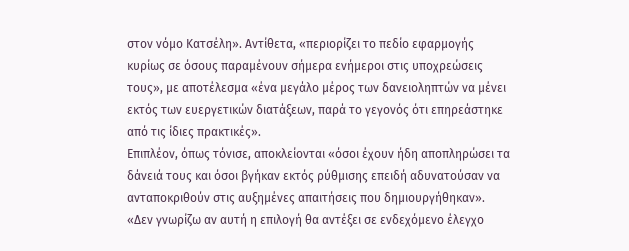στον νόμο Κατσέλη». Αντίθετα, «περιορίζει το πεδίο εφαρμογής κυρίως σε όσους παραμένουν σήμερα ενήμεροι στις υποχρεώσεις τους», με αποτέλεσμα «ένα μεγάλο μέρος των δανειοληπτών να μένει εκτός των ευεργετικών διατάξεων, παρά το γεγονός ότι επηρεάστηκε από τις ίδιες πρακτικές».
Επιπλέον, όπως τόνισε, αποκλείονται «όσοι έχουν ήδη αποπληρώσει τα δάνειά τους και όσοι βγήκαν εκτός ρύθμισης επειδή αδυνατούσαν να ανταποκριθούν στις αυξημένες απαιτήσεις που δημιουργήθηκαν».
«Δεν γνωρίζω αν αυτή η επιλογή θα αντέξει σε ενδεχόμενο έλεγχο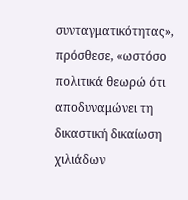συνταγματικότητας», πρόσθεσε, «ωστόσο πολιτικά θεωρώ ότι αποδυναμώνει τη δικαστική δικαίωση χιλιάδων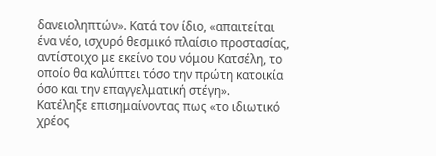δανειοληπτών». Κατά τον ίδιο, «απαιτείται ένα νέο, ισχυρό θεσμικό πλαίσιο προστασίας, αντίστοιχο με εκείνο του νόμου Κατσέλη, το οποίο θα καλύπτει τόσο την πρώτη κατοικία όσο και την επαγγελματική στέγη».
Κατέληξε επισημαίνοντας πως «το ιδιωτικό χρέος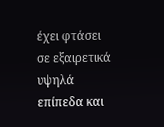έχει φτάσει σε εξαιρετικά υψηλά επίπεδα και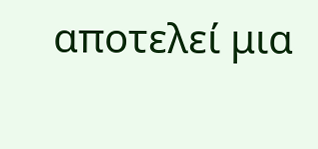αποτελεί μια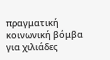πραγματική κοινωνική βόμβα για χιλιάδες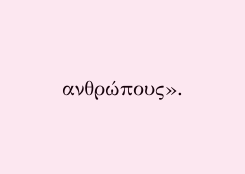ανθρώπους».